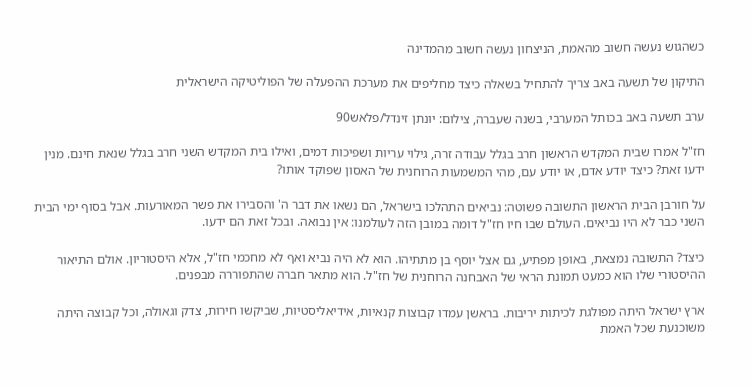כשהגוש נעשה חשוב מהאמת, הניצחון נעשה חשוב מהמדינה

התיקון של תשעה באב צריך להתחיל בשאלה כיצד מחליפים את מערכת ההפעלה של הפוליטיקה הישראלית

ערב תשעה באב בכותל המערבי, בשנה שעברה, צילום: יונתן זינדל/פלאש90

חז"ל אמרו שבית המקדש הראשון חרב בגלל עבודה זרה, גילוי עריות ושפיכות דמים, ואילו בית המקדש השני חרב בגלל שנאת חינם. מנין ידעו זאת? כיצד יודע אדם, או יודע עם, מהי המשמעות הרוחנית של האסון שפוקד אותו?

על חורבן הבית הראשון התשובה פשוטה: נביאים התהלכו בישראל, הם נשאו את דבר ה' והסבירו את פשר המאורעות. אבל בסוף ימי הבית השני כבר לא היו נביאים. העולם שבו חיו חז"ל דומה במובן הזה לעולמנו: אין נבואה. ובכל זאת הם ידעו.

כיצד? התשובה נמצאת, באופן מפתיע, גם אצל יוסף בן מתתיהו. הוא לא היה נביא ואף לא מחכמי חז"ל, אלא היסטוריון. אולם התיאור ההיסטורי שלו הוא כמעט תמונת הראי של האבחנה הרוחנית של חז"ל. הוא מתאר חברה שהתפוררה מבפנים.

ארץ ישראל היתה מפולגת לכיתות יריבות. בראשן עמדו קבוצות קנאיות, אידיאליסטיות, שביקשו חירות, צדק וגאולה, וכל קבוצה היתה משוכנעת שכל האמת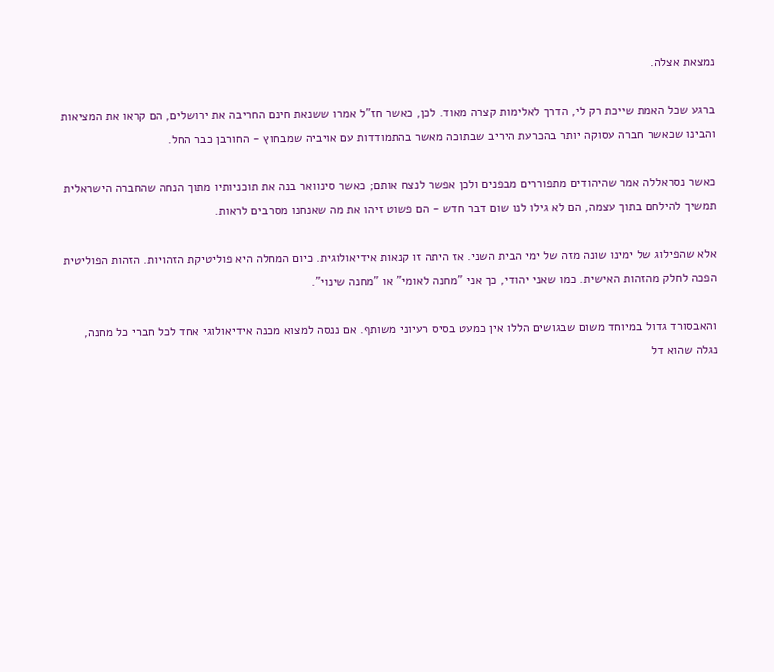נמצאת אצלה.

ברגע שכל האמת שייכת רק לי, הדרך לאלימות קצרה מאוד. לכן, כאשר חז"ל אמרו ששנאת חינם החריבה את ירושלים, הם קראו את המציאות והבינו שכאשר חברה עסוקה יותר בהכרעת היריב שבתוכה מאשר בהתמודדות עם אויביה שמבחוץ - החורבן כבר החל.

כאשר נסראללה אמר שהיהודים מתפוררים מבפנים ולכן אפשר לנצח אותם; כאשר סינוואר בנה את תוכניותיו מתוך הנחה שהחברה הישראלית תמשיך להילחם בתוך עצמה, הם לא גילו לנו שום דבר חדש - הם פשוט זיהו את מה שאנחנו מסרבים לראות.

אלא שהפילוג של ימינו שונה מזה של ימי הבית השני. אז היתה זו קנאות אידיאולוגית. כיום המחלה היא פוליטיקת הזהויות. הזהות הפוליטית הפכה לחלק מהזהות האישית. כמו שאני יהודי, כך אני "מחנה לאומי" או "מחנה שינוי".

והאבסורד גדול במיוחד משום שבגושים הללו אין כמעט בסיס רעיוני משותף. אם ננסה למצוא מכנה אידיאולוגי אחד לכל חברי כל מחנה, נגלה שהוא דל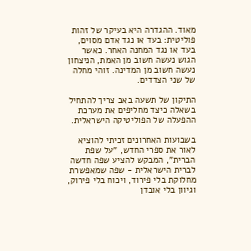מאוד. ההגדרה היא בעיקר של זהות פוליטית: בעד או נגד אדם מסוים, בעד או נגד המחנה האחר. כאשר הגוש נעשה חשוב מן האמת, הניצחון נעשה חשוב מן המדינה. זוהי מחלה של שני הצדדים.

התיקון של תשעה באב צריך להתחיל בשאלה כיצד מחליפים את מערכת ההפעלה של הפוליטיקה הישראלית.

בשבועות האחרונים זכיתי להוציא לאור את ספרי החדש, "על שפת הברית", המבקש להציע שפה חדשה לברית הישראלית - שפה שמאפשרת מחלוקת בלי פירוד, ויכוח בלי פירוק, וגיוון בלי אובדן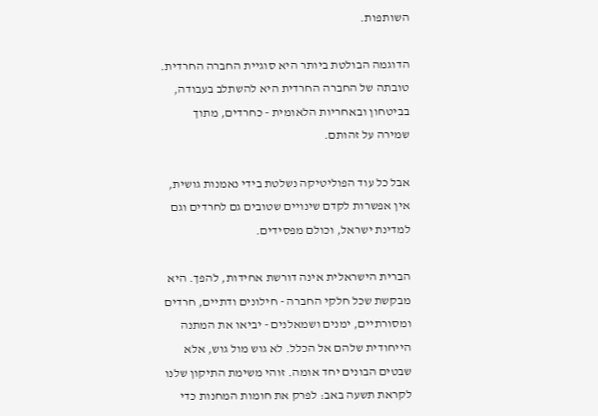השותפות.

הדוגמה הבולטת ביותר היא סוגיית החברה החרדית. טובתה של החברה החרדית היא להשתלב בעבודה, בביטחון ובאחריות הלאומית - כחרדים, מתוך שמירה על זהותם.

אבל כל עוד הפוליטיקה נשלטת בידי נאמנות גושית, אין אפשרות לקדם שינויים שטובים גם לחרדים וגם למדינת ישראל, וכולם מפסידים.

הברית הישראלית אינה דורשת אחידות, להפך. היא מבקשת שכל חלקי החברה - חילונים ודתיים, חרדים ומסורתיים, ימנים ושמאלנים - יביאו את המתנה הייחודית שלהם אל הכלל. לא גוש מול גוש, אלא שבטים הבונים יחד אומה. זוהי משימת התיקון שלנו לקראת תשעה באב: לפרק את חומות המחנות כדי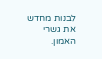לבנות מחדש את גשרי האמון.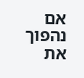אם נהפוך את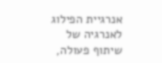אנרגיית הפילוג לאנרגיה של שיתוף פעולה,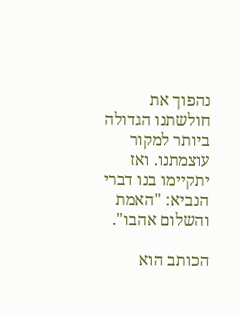נהפוך את חולשתנו הגדולה ביותר למקור עוצמתנו. ואז יתקיימו בנו דברי הנביא: "האמת והשלום אהבו".

הכותב הוא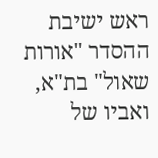ראש ישיבת ההסדר "אורות שאול" בת"א, ואביו של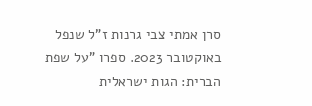סרן אמתי צבי גרנות ז"ל שנפל באוקטובר 2023. ספרו "על שפת הברית: הגות ישראלית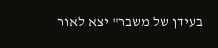בעידן של משבר" יצא לאור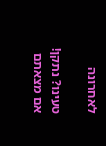לאחרונה

טעינו? נתקן! אם מצאתם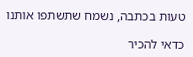טעות בכתבה, נשמח שתשתפו אותנו

כדאי להכיר